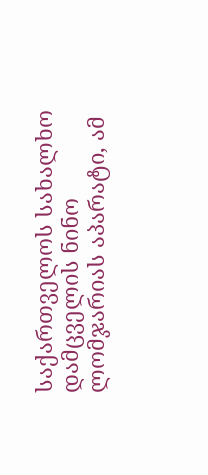საქართველოს სახალხო დამცველის ნინო ლომჯარიას აპარატი, ამ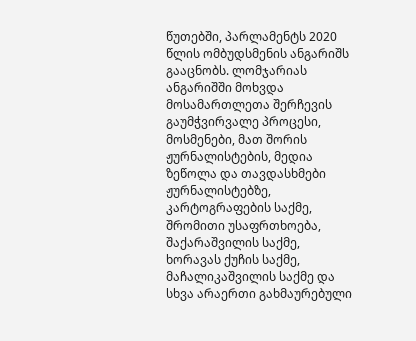წუთებში, პარლამენტს 2020 წლის ომბუდსმენის ანგარიშს გააცნობს. ლომჯარიას ანგარიშში მოხვდა მოსამართლეთა შერჩევის გაუმჭვირვალე პროცესი, მოსმენები, მათ შორის ჟურნალისტების, მედია ზეწოლა და თავდასხმები ჟურნალისტებზე, კარტოგრაფების საქმე, შრომითი უსაფრთხოება, შაქარაშვილის საქმე, ხორავას ქუჩის საქმე, მაჩალიკაშვილის საქმე და სხვა არაერთი გახმაურებული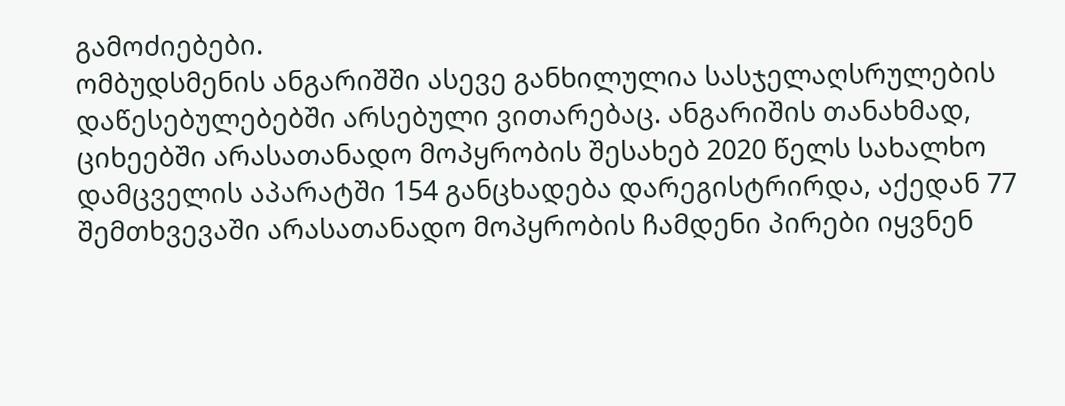გამოძიებები.
ომბუდსმენის ანგარიშში ასევე განხილულია სასჯელაღსრულების დაწესებულებებში არსებული ვითარებაც. ანგარიშის თანახმად, ციხეებში არასათანადო მოპყრობის შესახებ 2020 წელს სახალხო დამცველის აპარატში 154 განცხადება დარეგისტრირდა, აქედან 77 შემთხვევაში არასათანადო მოპყრობის ჩამდენი პირები იყვნენ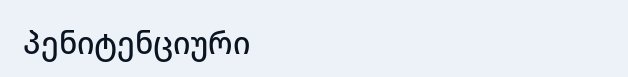პენიტენციური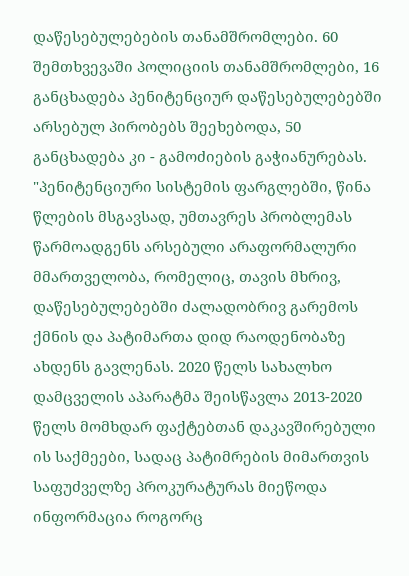დაწესებულებების თანამშრომლები. 60 შემთხვევაში პოლიციის თანამშრომლები, 16 განცხადება პენიტენციურ დაწესებულებებში არსებულ პირობებს შეეხებოდა, 50 განცხადება კი - გამოძიების გაჭიანურებას.
"პენიტენციური სისტემის ფარგლებში, წინა წლების მსგავსად, უმთავრეს პრობლემას წარმოადგენს არსებული არაფორმალური მმართველობა, რომელიც, თავის მხრივ, დაწესებულებებში ძალადობრივ გარემოს ქმნის და პატიმართა დიდ რაოდენობაზე ახდენს გავლენას. 2020 წელს სახალხო დამცველის აპარატმა შეისწავლა 2013-2020 წელს მომხდარ ფაქტებთან დაკავშირებული ის საქმეები, სადაც პატიმრების მიმართვის საფუძველზე პროკურატურას მიეწოდა ინფორმაცია როგორც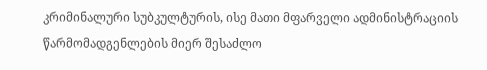კრიმინალური სუბკულტურის, ისე მათი მფარველი ადმინისტრაციის წარმომადგენლების მიერ შესაძლო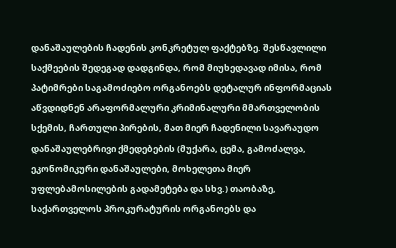დანაშაულების ჩადენის კონკრეტულ ფაქტებზე. შესწავლილი საქმეების შედეგად დადგინდა, რომ მიუხედავად იმისა, რომ პატიმრები საგამოძიებო ორგანოებს დეტალურ ინფორმაციას აწვდიდნენ არაფორმალური კრიმინალური მმართველობის სქემის, ჩართული პირების, მათ მიერ ჩადენილი სავარაუდო დანაშაულებრივი ქმედებების (მუქარა, ცემა, გამოძალვა, ეკონომიკური დანაშაულები, მოხელეთა მიერ უფლებამოსილების გადამეტება და სხვ.) თაობაზე, საქართველოს პროკურატურის ორგანოებს და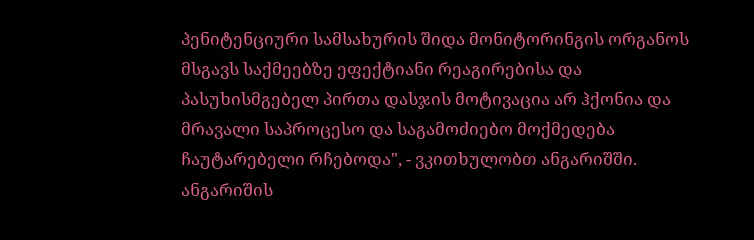პენიტენციური სამსახურის შიდა მონიტორინგის ორგანოს მსგავს საქმეებზე ეფექტიანი რეაგირებისა და პასუხისმგებელ პირთა დასჯის მოტივაცია არ ჰქონია და მრავალი საპროცესო და საგამოძიებო მოქმედება ჩაუტარებელი რჩებოდა", - ვკითხულობთ ანგარიშში.
ანგარიშის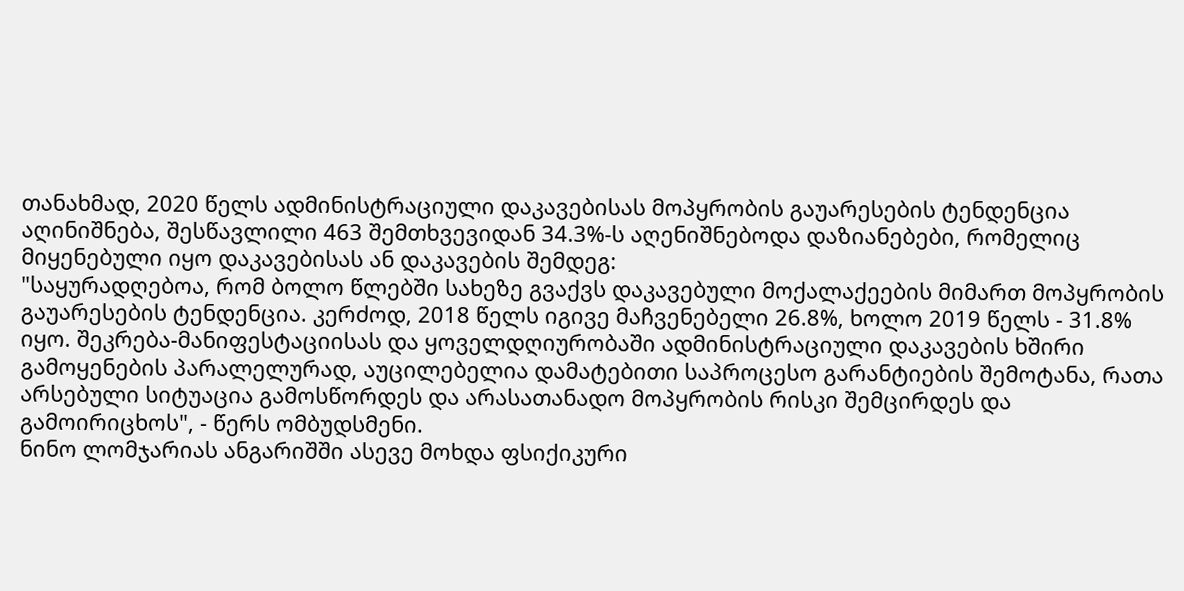თანახმად, 2020 წელს ადმინისტრაციული დაკავებისას მოპყრობის გაუარესების ტენდენცია აღინიშნება, შესწავლილი 463 შემთხვევიდან 34.3%-ს აღენიშნებოდა დაზიანებები, რომელიც მიყენებული იყო დაკავებისას ან დაკავების შემდეგ:
"საყურადღებოა, რომ ბოლო წლებში სახეზე გვაქვს დაკავებული მოქალაქეების მიმართ მოპყრობის გაუარესების ტენდენცია. კერძოდ, 2018 წელს იგივე მაჩვენებელი 26.8%, ხოლო 2019 წელს - 31.8% იყო. შეკრება-მანიფესტაციისას და ყოველდღიურობაში ადმინისტრაციული დაკავების ხშირი გამოყენების პარალელურად, აუცილებელია დამატებითი საპროცესო გარანტიების შემოტანა, რათა არსებული სიტუაცია გამოსწორდეს და არასათანადო მოპყრობის რისკი შემცირდეს და გამოირიცხოს", - წერს ომბუდსმენი.
ნინო ლომჯარიას ანგარიშში ასევე მოხდა ფსიქიკური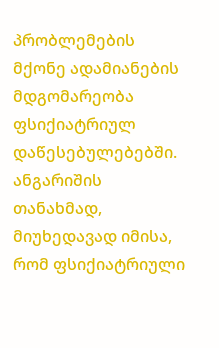პრობლემების მქონე ადამიანების მდგომარეობა ფსიქიატრიულ დაწესებულებებში. ანგარიშის თანახმად, მიუხედავად იმისა, რომ ფსიქიატრიული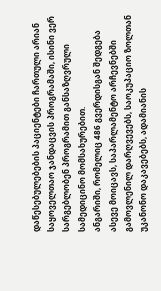დაწესებულებების პაციენტები ჩართული არიან საყოველთაო ჯანდაცვის პროგრამაში, ისინი ვერ სარგებლობენ პროგრამით განსაზღვრული სამედიცინო მომსახურებით.
ანგარიში, რომელიც 486 გვერდისგან შედგება ასევე მოიცავს, საპარლამენტო არჩევნებში გამოვლენილ დარღვევებს, საოკუპაციო ზოლთან უკანონო დაკავებებს, ადამიანის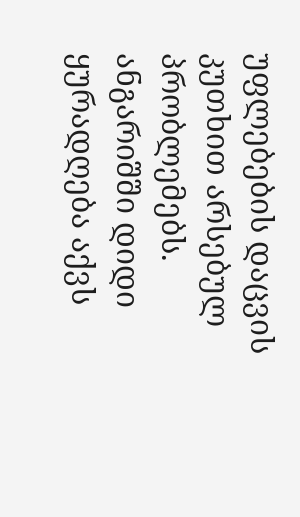უფლებების დაცვის კუთხით არსებულ პრობლემებს. ანგარიშში დიდი ყურადღება აქვს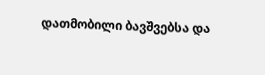დათმობილი ბავშვებსა და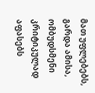მათ უფლებებს, გარდა ამისა, ომბუდსმენი კრიტიკულად აფასებს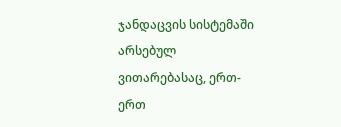ჯანდაცვის სისტემაში არსებულ ვითარებასაც, ერთ-ერთ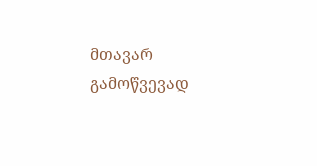მთავარ გამოწვევად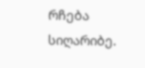რჩება სიღარიბე.